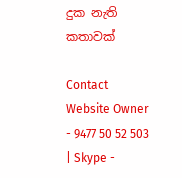දුක නැති කතාවක්

Contact Website Owner - 9477 50 52 503 | Skype -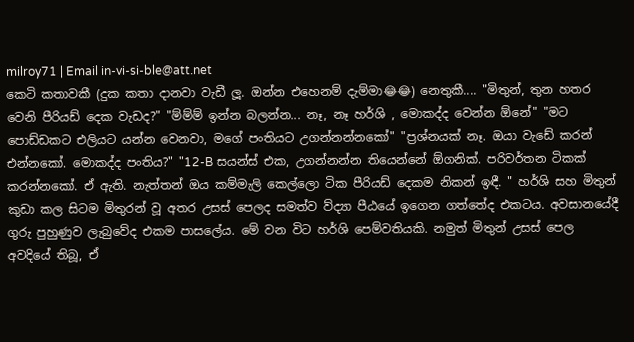milroy71 | Email in-vi-si-ble@att.net
කෙටි කතාවකී (දුක කතා දානවා වැඩී ලූ. ඔන්න එහෙනම් දැම්මා😂😂) නෙතුකී.... "මිතුන්, තුන හතර වෙනි පීරියඩ් දෙක වැඩද?" "ම්ම්ම් ඉන්න බලන්න... නෑ, නෑ හර්ශි , මොකද්ද වෙන්න ඕනේ" "මට පොඩ්ඩකට එලියට යන්න වෙනවා, මගේ පංතියට උගන්නන්නකෝ" "ප්‍රශ්නයක් නෑ. ඔයා වැඩේ කරන් එන්නකෝ. මොකද්ද පංතිය?" "12-B සයන්ස් එක, උගන්නන්න තියෙන්නේ ඕගනික්. පරිවර්තන ටිකක් කරන්නකෝ. ඒ ඇති. නැත්තන් ඔය කම්මැලි කෙල්ලො ටික පීරියඩ් දෙකම නිකන් ඉඳී. " හර්ශි සහ මිතුන් කුඩා කල සිටම මිතුරන් වූ අතර උසස් පෙලද සමත්ව ව්ද්‍යා පීඨයේ ඉගෙන ගත්තේද එකටය. අවසානයේදී ගුරු පුහුණුව ලැබුවේද එකම පාසලේය. මේ වන විට හර්ශි පෙම්වතියකි. නමුත් මිතුන් උසස් පෙල අවදියේ තිබූ, ඒ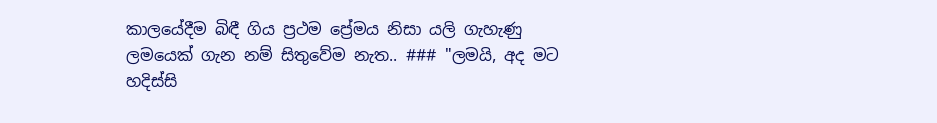කාලයේදීම බිඳී ගිය ප්‍රථම ප්‍රේමය නිසා යලි ගැහැණු ලමයෙක් ගැන නම් සිතුවේම නැත.. ### "ලමයි, අද මට හදිස්සි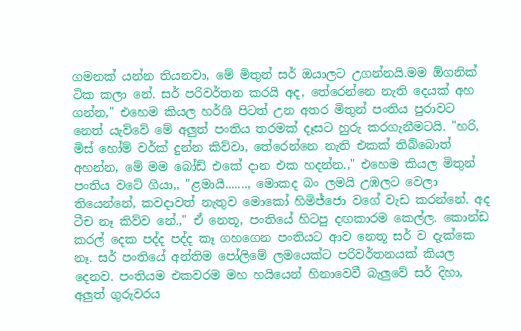ගමනක් යන්න තියනවා, මේ මිතුන් සර් ඔයාලට උගන්නයි.මම ඕගනික් ටික කලා නේ. සර් පරිවර්තන කරයි අද, තේරෙන්නෙ නැති දෙයක් අහ ගන්න," එහෙම කියල හර්ශි පිටත් උන අතර මිතුන් පංතිය පුරාවට නෙත් යැව්වේ මේ අලුත් පංතිය තරමක් දෑසට හුරු කරගැනීමටයි. "හරි, මිස් හෝම් වර්ක් දුන්න කිව්වා, තේරෙන්නෙ නැති එකක් තිබ්බොත් අහන්න, මේ මම බෝඩ් එකේ දාන එක හදන්න.," එහෙම කියල මිතුන් පංතිය වටේ ගියා,, "ළමායී......., මොකද බං ලමයි උඹලට වෙලා තියෙන්නේ, කවදාවත් නැතුව මොකෝ හිමිජ්ජො වගේ වැඩ කරන්නේ. අද ටීච නෑ කිව්ව නේ.," ඒ නෙතූ, පංතියේ හිටපු දඟකාරම කෙල්ල. කොන්ඩ කරල් දෙක පද්ද පද්ද කෑ ගහගෙන පංතියට ආව නෙතූ සර් ව දැක්කෙ නෑ. සර් පංතියේ අන්තිම පෝලිමේ ලමයෙක්ට පරිවර්තනයක් කියල දෙනව. පංතියම එකවරම මහ හයියෙන් හිනාවෙවී බැලුවේ සර් දිහා, අලුත් ගුරුවරය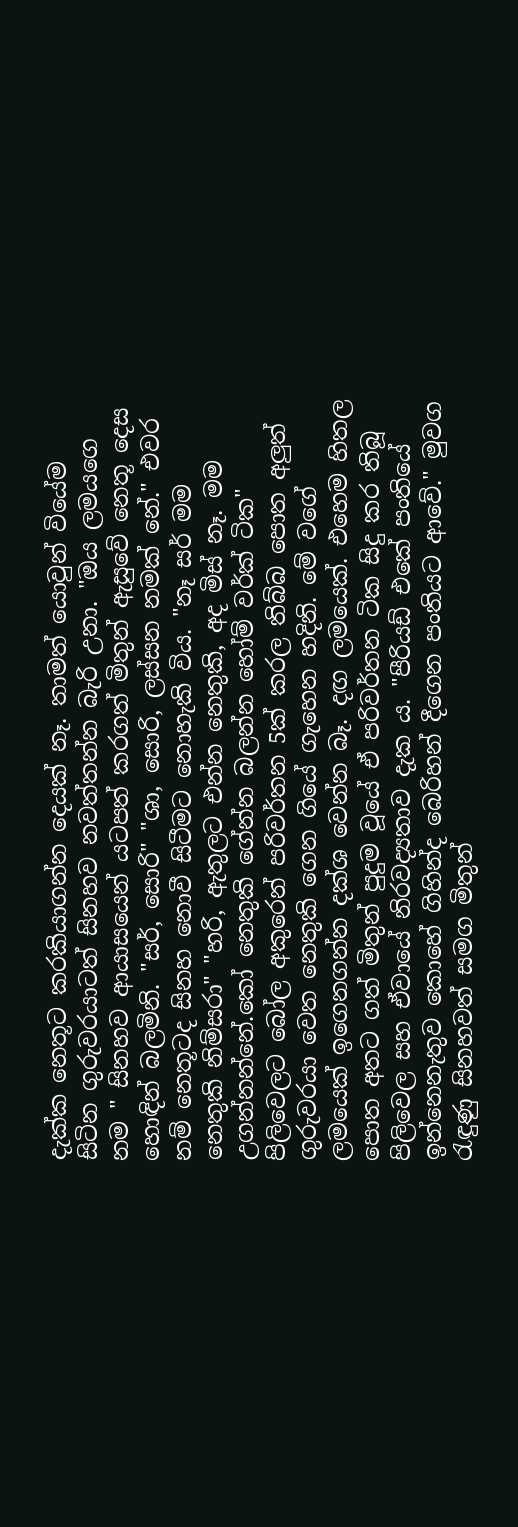දැක්ක නෙතූට කරකියාගන්න දෙයක් නෑ. තාමත් යොවුන් වියේම සිටින ගුරුවරයාටත් සිනහව නවත්තන්න බැරි උනා. "ඔය ලමයගෙ නම " සිනහව ආයාසයෙන් යටපත් කරගත් මිතුන් ඇසුවේ නෙතූ දෙස හොඳින් බලමිනි. "සර්, සොරි" "ශා, සොරි, ලස්සන නමක් නේ." එවර නම් නෙතූටද සිනහ නොවී සිටීමට නොහැකි විය. "නෑ සර් මම නෙතුකි නිම්සරා" "හරි, ඇතුලට එන්න නෙතුකි, අද මිස් නෑ. මම උගන්නන්නේ.කෝ නෙතුකි ගේන්න බලන්න හෝම් වර්ක් ටික" පිලිවෙලට බෝල අකුරෙන් පරිවර්තන 5ක් කරල තිබ්බ පොත අලුත් ගුරුවරයා වෙත නෙතුකි ගෙන ගියේ ගැහෙන හදිනි. මේ වගේ ලමයෙක් ඉගෙනගන්න දක්ශ වෙන්න බෑ. දඟ ලමයෙක්. එහෙම හිතල පොත අතට ගත්‍ මිතුන් පුදුම වූයේ ඒ පරිවර්තන ටික සිදු කර තිබූ පිලිවෙල සහ ඒවායේ නිරවද්‍යතාව දැක ය. "පීරියඩ් එකේ පංතියේ ඉන්නෙනැතුව කොහේ ගිහින්ද බෙරිහන් දීගෙන පංතියට ආවේ." මුවග රැඳුණු සිනහවත් සමග මිතුන්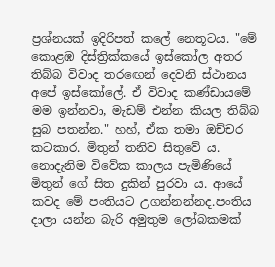ප්‍රශ්නයක් ඉදිරිපත් කලේ නෙතූටය. "මේ කොළඹ දිස්ත්‍රික්කයේ ඉස්කෝල අතර තිබ්බ විවාද තරඟෙන් දෙවනි ස්ථානය අපේ ඉස්කෝලේ. ඒ විවාද කණ්ඩායමේ මම ඉන්නවා, මැඩම් එන්න කියල තිබ්බ සුබ පතන්න." හහ්, ඒක තමා ඔච්චර කටකාර. මිතුන් තනිව සිතුවේ ය. නොදැනිම විවේක කාලය පැමිණියේ මිතුන් ගේ සිත දුකින් පුරවා ය. ආයේ කවද මේ පංතියට උගන්නන්නද.පංතිය දාලා යන්න බැරි අමුතුම ලෝබකමක්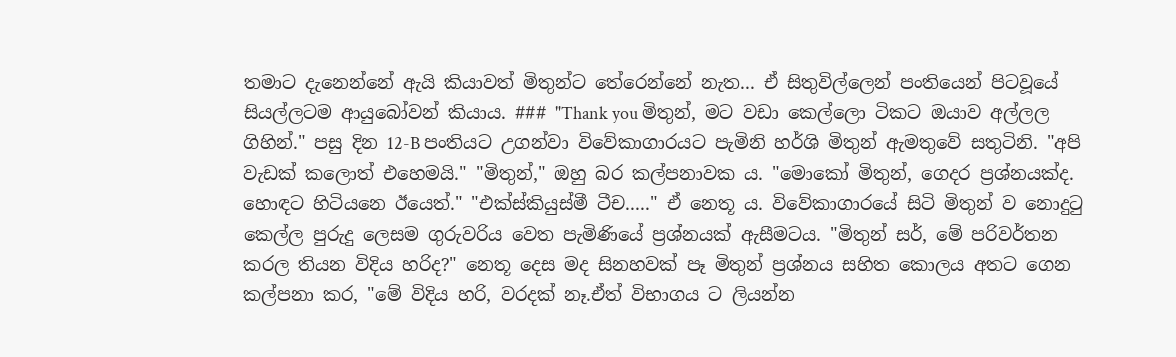තමාට දැනෙන්නේ ඇයි කියාවත් මිතුන්ට තේරෙන්නේ නැත... ඒ සිතුවිල්ලෙන් පංතියෙන් පිටවූයේ සියල්ලටම ආයුබෝවන් කියාය. ### "Thank you මිතුන්, මට වඩා කෙල්ලො ටිකට ඔයාව අල්ලල ගිහින්." පසු දින 12-B පංතියට උගන්වා විවේකාගාරයට පැමිනි හර්ශි මිතුන් ඇමතුවේ සතුටිනි. "අපි වැඩක් කලොත් එහෙමයි." "මිතුන්," ඔහු බර කල්පනාවක ය. "මොකෝ මිතුන්, ගෙදර ප්‍රශ්නයක්ද. හොඳට හිටියනෙ ඊයෙත්." "එක්ස්කියුස්මී ටීච....." ඒ නෙතූ ය. විවේකාගාරයේ සිටි මිතුන් ව නොදුටු කෙල්ල පුරුදු ලෙසම ගුරුවරිය වෙත පැමිණියේ ප්‍රශ්නයක් ඇසීමටය. "මිතුන් සර්, මේ පරිවර්තන කරල තියන විදිය හරිද?" නෙතූ දෙස මද සිනහවක් පෑ මිතුන් ප්‍රශ්නය සහිත කොලය අතට ගෙන කල්පනා කර, "මේ විදිය හරි, වරදක් නෑ.ඒත් විභාගය ට ලියන්න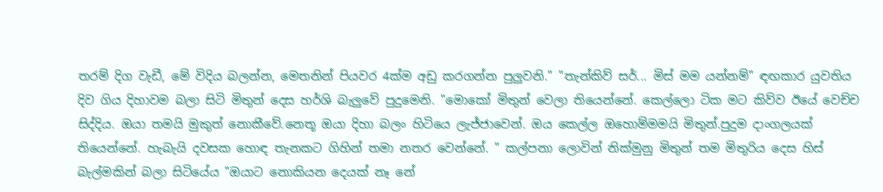තරම් දිග වැඩී, මේ විදිය බලන්න, මෙතනින් පියවර 4ක්ම අඩු කරගන්න පුලුවනි." "තැන්කිව් සර්... මිස් මම යන්නම්" ඳඟකාර යුවතිය දිව ගිය දිහාවම බලා සිටි මිතුන් දෙස හර්ශි බැලුවේ පුදුමෙනි. "මොකෝ මිතුන් වෙලා තියෙන්නේ. කෙල්ලො ටික මට කිව්ව ඊයේ වෙච්ච සිද්දිය. ඔයා තමයි මුකුත් නොකීවේ.නෙතූ ඔයා දිහා බලං හිටියෙ ලැජ්ජාවෙන්. ඔය කෙල්ල ඔහොම්මමයි මිතුන්.පුදුම දාංගලයක් තියෙන්නේ. හැබැයි දවසක හොඳ තැනකට ගිහින් තමා නතර වෙන්නේ. " කල්පනා ලොවින් නික්මුනු මිතුන් තම මිතුරිය දෙස හිස් බැල්මකින් බලා සිටියේය "ඔයාට නොකියන දෙයක් නෑ නේ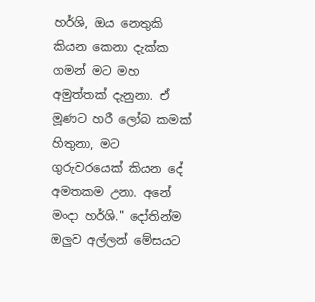හර්ශි, ඔය නෙතුකි කියන කෙනා දැක්ක ගමන් මට මහ අමුත්තක් දැනුනා. ඒ මූණට හරී ලෝබ කමක් හිතුනා, මට ගුරුවරයෙක් කියන දේ අමතකම උනා. අනේ මංදා හර්ශි." දෝතින්ම ඔලුව අල්ලන් මේසයට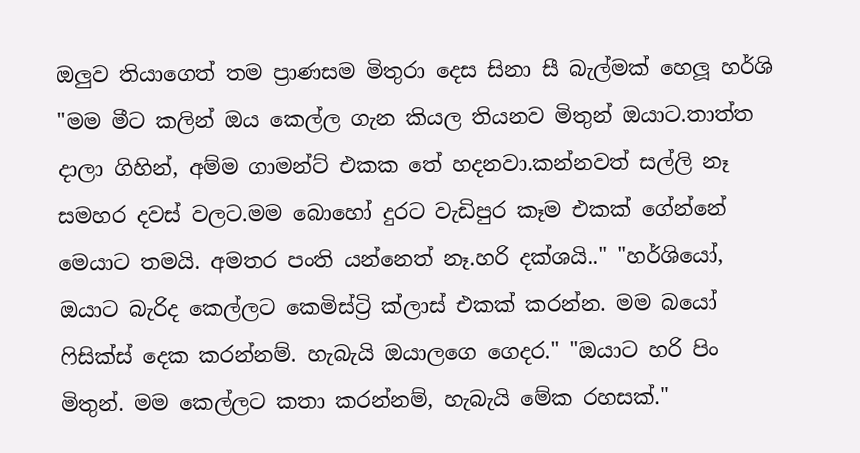ඔලුව තියාගෙත් තම ප්‍රාණසම මිතුරා දෙස සිනා සී බැල්මක් හෙලූ හර්ශි "මම මීට කලින් ඔය කෙල්ල ගැන කියල තියනව මිතුන් ඔයාට.තාත්ත දාලා ගිහින්, අම්ම ගාමන්ට් එකක තේ හදනවා.කන්නවත් සල්ලි නෑ සමහර දවස් වලට.මම බොහෝ දුරට වැඩිපුර කෑම එකක් ගේන්නේ මෙයාට තමයි. අමතර පංති යන්නෙත් නෑ.හරි දක්ශයි.." "හර්ශියෝ, ඔයාට බැරිද කෙල්ලට කෙමිස්ට්‍රි ක්ලාස් එකක් කරන්න. මම බයෝ ෆිසික්ස් දෙක කරන්නම්. හැබැයි ඔයාලගෙ ගෙදර." "ඔයාට හරි පිං මිතුන්. මම කෙල්ලට කතා කරන්නම්, හැබැයි මේක රහසක්."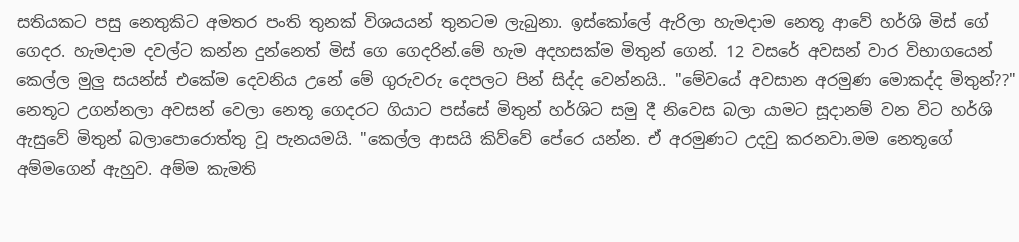සතියකට පසු නෙතුකිට අමතර පංති තුනක් විශයයන් තුනටම ලැබුනා. ඉස්කෝලේ ඇරිලා හැමදාම නෙතූ ආවේ හර්ශි මිස් ගේ ගෙදර. හැමදාම දවල්ට කන්න දුන්නෙත් මිස් ගෙ ගෙදරින්.මේ හැම අදහසක්ම මිතුන් ගෙන්. 12 වසරේ අවසන් වාර විභාගයෙන් කෙල්ල මුලු සයන්ස් එකේම දෙවනිය උනේ මේ ගුරුවරු දෙපලට පින් සිද්ද වෙන්නයි.. "මේවයේ අවසාන අරමුණ මොකද්ද මිතුන්??" නෙතූට උගන්නලා අවසන් වෙලා නෙතූ ගෙදරට ගියාට පස්සේ මිතුන් හර්ශිට සමු දී නිවෙස බලා යාමට සූදානම් වන විට හර්ශි ඇසුවේ මිතුන් බලාපොරොත්තු වූ පැනයමයි. "කෙල්ල ආසයි කිව්වේ පේරෙ යන්න. ඒ අරමුණට උදවු කරනවා.මම නෙතූගේ අම්මගෙන් ඇහුව. අම්ම කැමති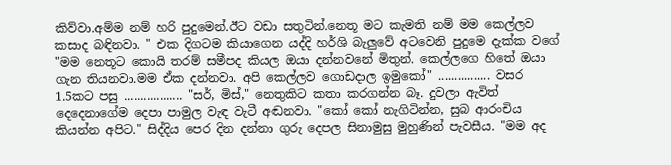කිව්වා.අම්ම නම් හරි පුදුමෙන්.ඊට වඩා සතුටින්.නෙතූ මට කැමති නම් මම කෙල්ලව කසාද බඳිනවා. " එක දිගටම කියාගෙන යද්දි හර්ශි බැලුවේ අටවෙනි පුදුමෙ දැක්ක වගේ "මම නෙතූට කොයි තරම් සමීපද කියල ඔයා දන්නවනේ මිතුන්. කෙල්ලගෙ හිතේ ඔයා ගැන තියනවා.මම ඒක දන්නවා. අපි කෙල්ලව ගොඩදාල ඉමුකෝ" ................ වසර 1.5කට පසු .................. "සර්, මිස්," නෙතුකිට කතා කරගන්න බෑ. දුවලා ඇවිත් දෙදෙනාගේම දෙපා පාමුල වැඳ වැටී අඬනවා. "කෝ කෝ නැගිටින්න, සුබ ආරංචිය කියන්න අපිට." සිද්දිය පෙර දින දන්නා ගුරු දෙපල සිනාමුසු මුහුණින් පැවසීය. "මම අද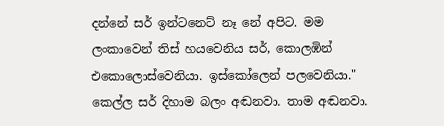දන්නේ සර් ඉන්ටනෙට් නෑ නේ අපිට. මම ලංකාවෙන් තිස් හයවෙනිය සර්, කොලඹින් එකොලොස්වෙනියා. ඉස්කෝලෙන් පලවෙනියා." කෙල්ල සර් දිහාම බලං අඬනවා. තාම අඬනවා.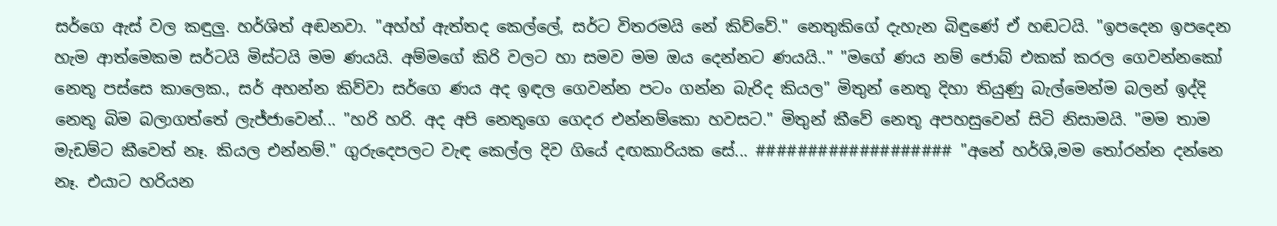සර්ගෙ ඇස් වල කඳුලු. හර්ශිත් අඬනවා. "අහ්හ් ඇත්තද කෙල්ලේ, සර්ට විතරමයි නේ කිව්වේ." නෙතුකිගේ දැහැන බිඳුණේ ඒ හඬටයි. "ඉපදෙන ඉපදෙන හැම ආත්මෙකම සර්ටයි මිස්ටයි මම ණයයි. අම්මගේ කිරි වලට හා සමව මම ඔය දෙන්නට ණයයි.." "මගේ ණය නම් ජොබ් එකක් කරල ගෙවන්නකෝ නෙතූ පස්සෙ කාලෙක., සර් අහන්න කිව්වා සර්ගෙ ණය අද ඉඳල ගෙවන්න පටං ගන්න බැරිද කියල" මිතුන් නෙතූ දිහා තියුණු බැල්මෙන්ම බලන් ඉද්දි නෙතූ බිම බලාගත්තේ ලැජ්ජාවෙන්... "හරි හරි. අද අපි නෙතූගෙ ගෙදර එන්නම්කො හවසට." මිතුන් කීවේ නෙතූ අපහසුවෙන් සිටි නිසාමයි. "මම තාම මැඩම්ට කීවෙත් නෑ. කියල එන්නම්." ගුරුදෙපලට වැඳ කෙල්ල දිව ගියේ දඟකාරියක සේ... ################### "අනේ හර්ශි,මම තෝරන්න දන්නෙ නෑ. එයාට හරියන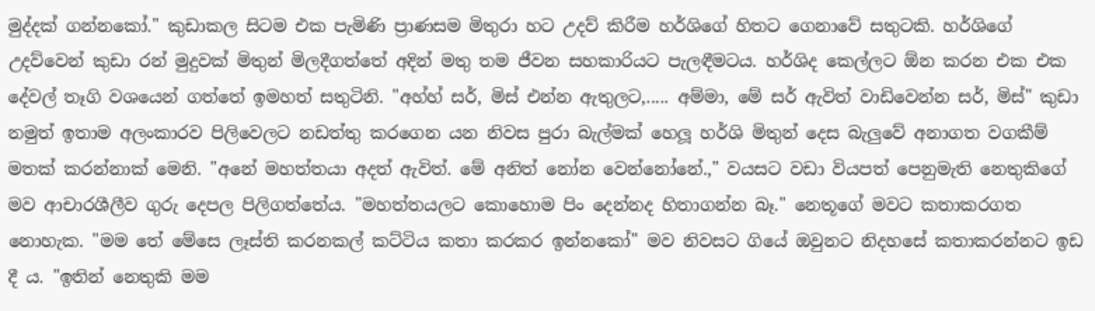මුද්දක් ගන්නකෝ." කුඩාකල සිටම එක පැමිණි ප්‍රාණසම මිතුරා හට උදව් කිරීම හර්ශිගේ හිතට ගෙනාවේ සතුටකි. හර්ශිගේ උදව්වෙන් කුඩා රන් මුදුවක් මිතුන් මිලදීගත්තේ අදින් මතු තම ජීවන සහකාරියට පැලඳීමටය. හර්ශිද කෙල්ලට ඕන කරන එක එක දේවල් තෑගි වශයෙන් ගත්තේ ඉමහත් සතුටිනි. "අහ්හ් සර්, මිස් එන්න ඇතුලට,..... අම්මා, මේ සර් ඇවිත් වාඩිවෙන්න සර්, මිස්" කුඩා නමුත් ඉතාම අලංකාරව පිලිවෙලට නඩත්තු කරගෙන යන නිවස පුරා බැල්මක් හෙලූ හර්ශි මිතුන් දෙස බැලුවේ අනාගත වගකීම් මතක් කරන්නාක් මෙනි. "අනේ මහත්තයා අදත් ඇවිත්. මේ අනිත් නෝන වෙන්නෝනේ.," වයසට වඩා වියපත් පෙනුමැති නෙතුකිගේ මව ආචාරශීලීව ගුරු දෙපල පිලිගත්තේය. "මහත්තයලට කොහොම පිං දෙන්නද හිතාගන්න බෑ." නෙතූගේ මවට කතාකරගත නොහැක. "මම තේ මේසෙ ලෑස්ති කරනකල් කට්ටිය කතා කරකර ඉන්නකෝ" මව නිවසට ගියේ ඔවුනට නිදහසේ කතාකරන්නට ඉඩ දී ය. "ඉතින් නෙතුකි මම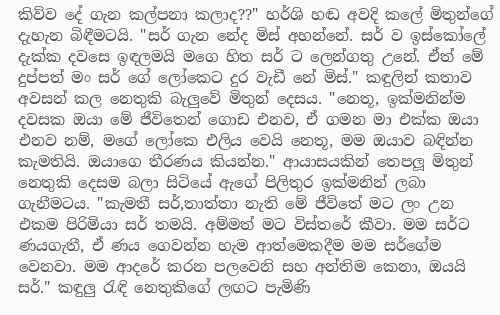කිව්ව දේ ගැන කල්පනා කලාද??" හර්ශි හඬ අවදි කලේ මිතුන්ගේ දැහැන බිඳීමටයි. "සර් ගැන නේද මිස් අහන්නේ. සර් ව ඉස්කෝලේ දැක්ක දවසෙ ඉඳලමයි මගෙ හිත සර් ට ලෙන්ගතු උනේ. ඒත් මේ දුප්පත් මං සර් ගේ ලෝකෙට දුර වැඩී නේ මිස්." කඳුලින් කතාව අවසන් කල නෙතුකි බැලුවේ මිතුන් දෙසය. "නෙතූ, ඉක්මනින්ම දවසක ඔයා මේ ජීවිතෙන් ගොඩ එනව, ඒ ගමන මා එක්ක ඔයා එනව නම්, මගේ ලෝකෙ එලිය වෙයි නෙතූ, මම ඔයාව බඳින්න කැමතියි. ඔයාගෙ තීරණය කියන්න." ආයාසයකින් තෙපලූ මිතුන් නෙතුකි දෙසම බලා සිටියේ ඇගේ පිලිතුර ඉක්මනින් ලබා ගැනීමටය. "කැමතී සර්,තාත්තා නැති මේ ජීවිතේ මට ලං උන එකම පිරිමියා සර් තමයි. අම්මත් මට විස්තරේ කීවා. මම සර්ට ණයගැතී, ඒ ණය ගෙවන්න හැම ආත්මෙකදීම මම සර්ගේම වෙනවා. මම ආදරේ කරන පලවෙනි සහ අන්තිම කෙනා, ඔයයි සර්." කඳුලු රැඳි නෙතුකිගේ ලඟට පැමිණි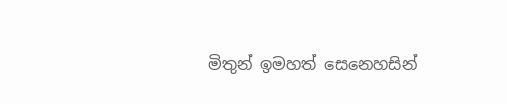මිතුන් ඉමහත් සෙනෙහසින්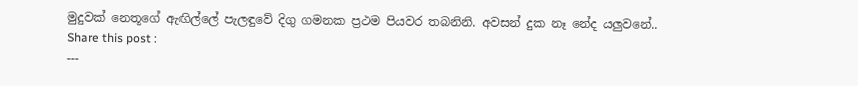මුදුවක් නෙතූගේ ඇඟිල්ලේ පැලඳුවේ දිගු ගමනක ප්‍රථම පියවර තබනිනි. අවසන් දුක නෑ නේද යලුවනේ..
Share this post :
---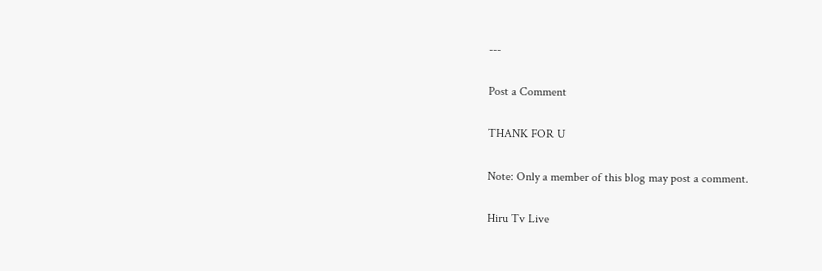---

Post a Comment

THANK FOR U

Note: Only a member of this blog may post a comment.

Hiru Tv Live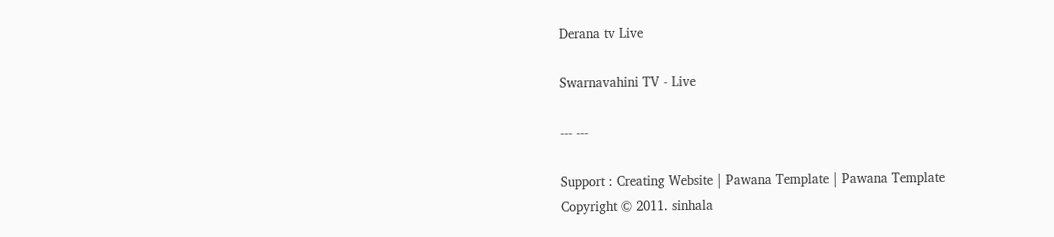Derana tv Live

Swarnavahini TV - Live

--- ---

Support : Creating Website | Pawana Template | Pawana Template
Copyright © 2011. sinhala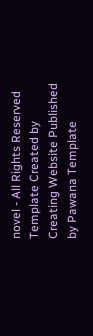novel - All Rights Reserved
Template Created by Creating Website Published by Pawana Template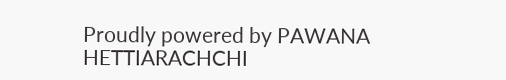Proudly powered by PAWANA HETTIARACHCHI